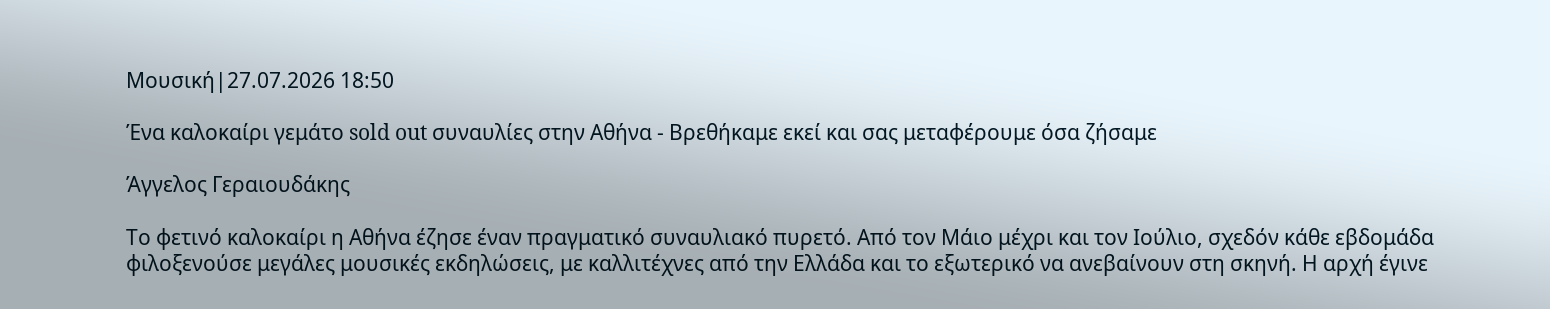Μουσική|27.07.2026 18:50

Ένα καλοκαίρι γεμάτο sold out συναυλίες στην Αθήνα - Βρεθήκαμε εκεί και σας μεταφέρουμε όσα ζήσαμε

Άγγελος Γεραιουδάκης

Το φετινό καλοκαίρι η Αθήνα έζησε έναν πραγματικό συναυλιακό πυρετό. Από τον Μάιο μέχρι και τον Ιούλιο, σχεδόν κάθε εβδομάδα φιλοξενούσε μεγάλες μουσικές εκδηλώσεις, με καλλιτέχνες από την Ελλάδα και το εξωτερικό να ανεβαίνουν στη σκηνή. Η αρχή έγινε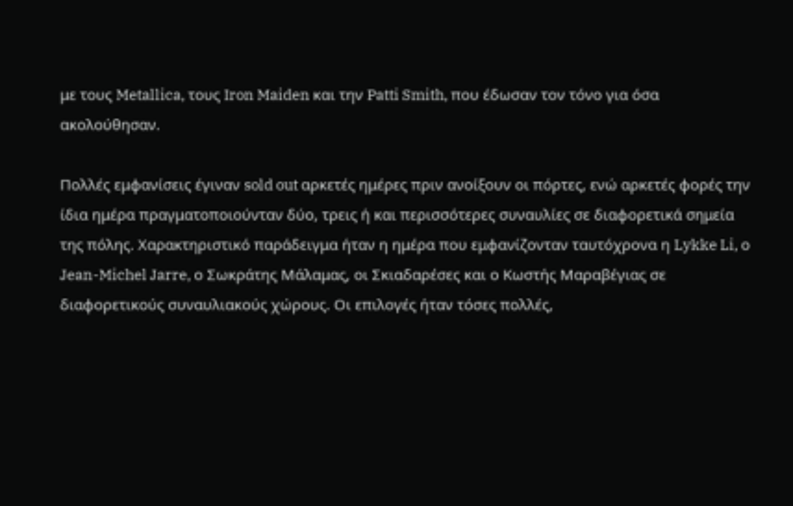με τους Metallica, τους Iron Maiden και την Patti Smith, που έδωσαν τον τόνο για όσα ακολούθησαν.

Πολλές εμφανίσεις έγιναν sold out αρκετές ημέρες πριν ανοίξουν οι πόρτες, ενώ αρκετές φορές την ίδια ημέρα πραγματοποιούνταν δύο, τρεις ή και περισσότερες συναυλίες σε διαφορετικά σημεία της πόλης. Χαρακτηριστικό παράδειγμα ήταν η ημέρα που εμφανίζονταν ταυτόχρονα η Lykke Li, ο Jean-Michel Jarre, ο Σωκράτης Μάλαμας, οι Σκιαδαρέσες και ο Κωστής Μαραβέγιας σε διαφορετικούς συναυλιακούς χώρους. Οι επιλογές ήταν τόσες πολλές,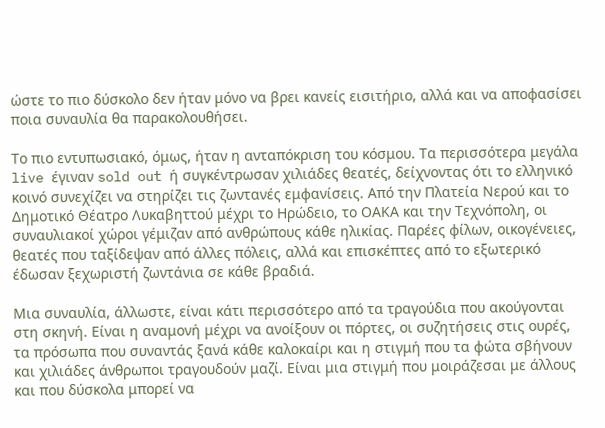ώστε το πιο δύσκολο δεν ήταν μόνο να βρει κανείς εισιτήριο, αλλά και να αποφασίσει ποια συναυλία θα παρακολουθήσει.

Το πιο εντυπωσιακό, όμως, ήταν η ανταπόκριση του κόσμου. Τα περισσότερα μεγάλα live έγιναν sold out ή συγκέντρωσαν χιλιάδες θεατές, δείχνοντας ότι το ελληνικό κοινό συνεχίζει να στηρίζει τις ζωντανές εμφανίσεις. Από την Πλατεία Νερού και το Δημοτικό Θέατρο Λυκαβηττού μέχρι το Ηρώδειο, το ΟΑΚΑ και την Τεχνόπολη, οι συναυλιακοί χώροι γέμιζαν από ανθρώπους κάθε ηλικίας. Παρέες φίλων, οικογένειες, θεατές που ταξίδεψαν από άλλες πόλεις, αλλά και επισκέπτες από το εξωτερικό έδωσαν ξεχωριστή ζωντάνια σε κάθε βραδιά.

Μια συναυλία, άλλωστε, είναι κάτι περισσότερο από τα τραγούδια που ακούγονται στη σκηνή. Είναι η αναμονή μέχρι να ανοίξουν οι πόρτες, οι συζητήσεις στις ουρές, τα πρόσωπα που συναντάς ξανά κάθε καλοκαίρι και η στιγμή που τα φώτα σβήνουν και χιλιάδες άνθρωποι τραγουδούν μαζί. Είναι μια στιγμή που μοιράζεσαι με άλλους και που δύσκολα μπορεί να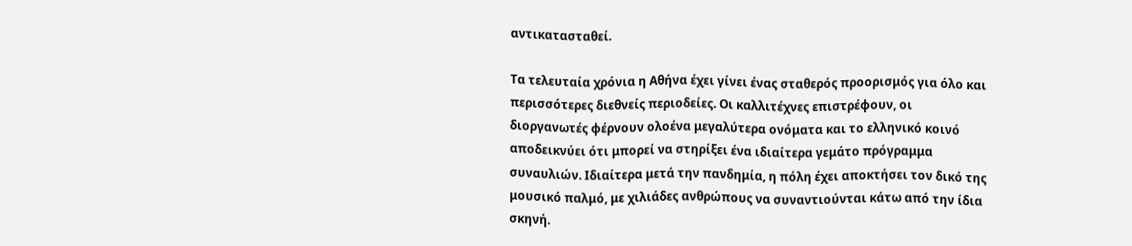αντικατασταθεί.

Τα τελευταία χρόνια η Αθήνα έχει γίνει ένας σταθερός προορισμός για όλο και περισσότερες διεθνείς περιοδείες. Οι καλλιτέχνες επιστρέφουν, οι διοργανωτές φέρνουν ολοένα μεγαλύτερα ονόματα και το ελληνικό κοινό αποδεικνύει ότι μπορεί να στηρίξει ένα ιδιαίτερα γεμάτο πρόγραμμα συναυλιών. Ιδιαίτερα μετά την πανδημία, η πόλη έχει αποκτήσει τον δικό της μουσικό παλμό, με χιλιάδες ανθρώπους να συναντιούνται κάτω από την ίδια σκηνή.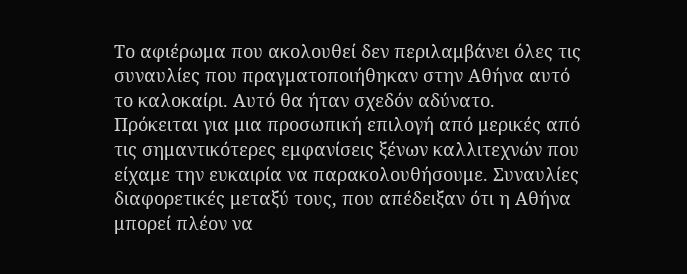Το αφιέρωμα που ακολουθεί δεν περιλαμβάνει όλες τις συναυλίες που πραγματοποιήθηκαν στην Αθήνα αυτό το καλοκαίρι. Αυτό θα ήταν σχεδόν αδύνατο. Πρόκειται για μια προσωπική επιλογή από μερικές από τις σημαντικότερες εμφανίσεις ξένων καλλιτεχνών που είχαμε την ευκαιρία να παρακολουθήσουμε. Συναυλίες διαφορετικές μεταξύ τους, που απέδειξαν ότι η Αθήνα μπορεί πλέον να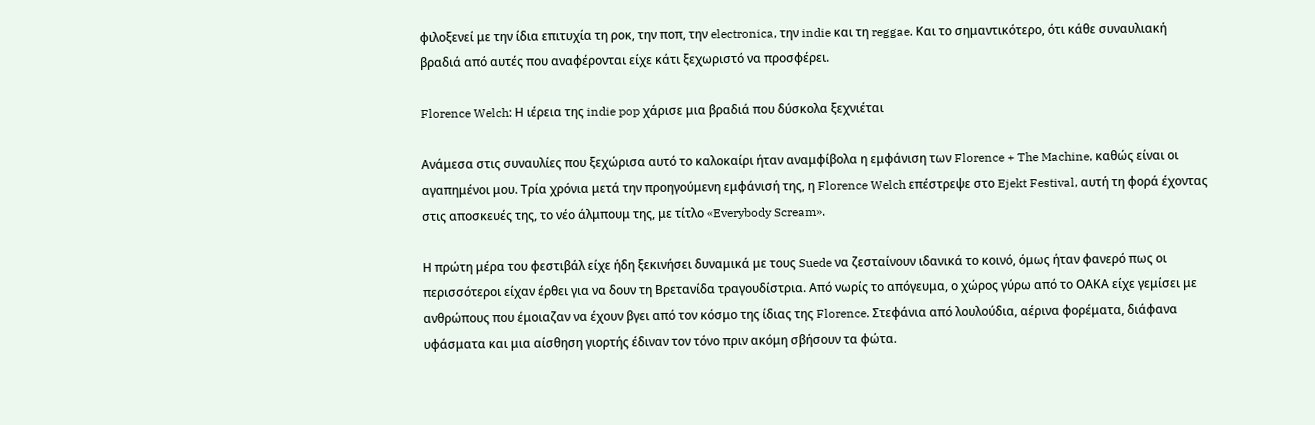φιλοξενεί με την ίδια επιτυχία τη ροκ, την ποπ, την electronica, την indie και τη reggae. Και το σημαντικότερο, ότι κάθε συναυλιακή βραδιά από αυτές που αναφέρονται είχε κάτι ξεχωριστό να προσφέρει.

Florence Welch: Η ιέρεια της indie pop χάρισε μια βραδιά που δύσκολα ξεχνιέται

Ανάμεσα στις συναυλίες που ξεχώρισα αυτό το καλοκαίρι ήταν αναμφίβολα η εμφάνιση των Florence + The Machine, καθώς είναι οι αγαπημένοι μου. Τρία χρόνια μετά την προηγούμενη εμφάνισή της, η Florence Welch επέστρεψε στο Ejekt Festival, αυτή τη φορά έχοντας στις αποσκευές της, το νέο άλμπουμ της, με τίτλο «Everybody Scream».

Η πρώτη μέρα του φεστιβάλ είχε ήδη ξεκινήσει δυναμικά με τους Suede να ζεσταίνουν ιδανικά το κοινό, όμως ήταν φανερό πως οι περισσότεροι είχαν έρθει για να δουν τη Βρετανίδα τραγουδίστρια. Από νωρίς το απόγευμα, ο χώρος γύρω από το ΟΑΚΑ είχε γεμίσει με ανθρώπους που έμοιαζαν να έχουν βγει από τον κόσμο της ίδιας της Florence. Στεφάνια από λουλούδια, αέρινα φορέματα, διάφανα υφάσματα και μια αίσθηση γιορτής έδιναν τον τόνο πριν ακόμη σβήσουν τα φώτα.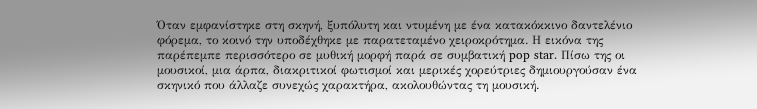Όταν εμφανίστηκε στη σκηνή, ξυπόλυτη και ντυμένη με ένα κατακόκκινο δαντελένιο φόρεμα, το κοινό την υποδέχθηκε με παρατεταμένο χειροκρότημα. Η εικόνα της παρέπεμπε περισσότερο σε μυθική μορφή παρά σε συμβατική pop star. Πίσω της οι μουσικοί, μια άρπα, διακριτικοί φωτισμοί και μερικές χορεύτριες δημιουργούσαν ένα σκηνικό που άλλαζε συνεχώς χαρακτήρα, ακολουθώντας τη μουσική.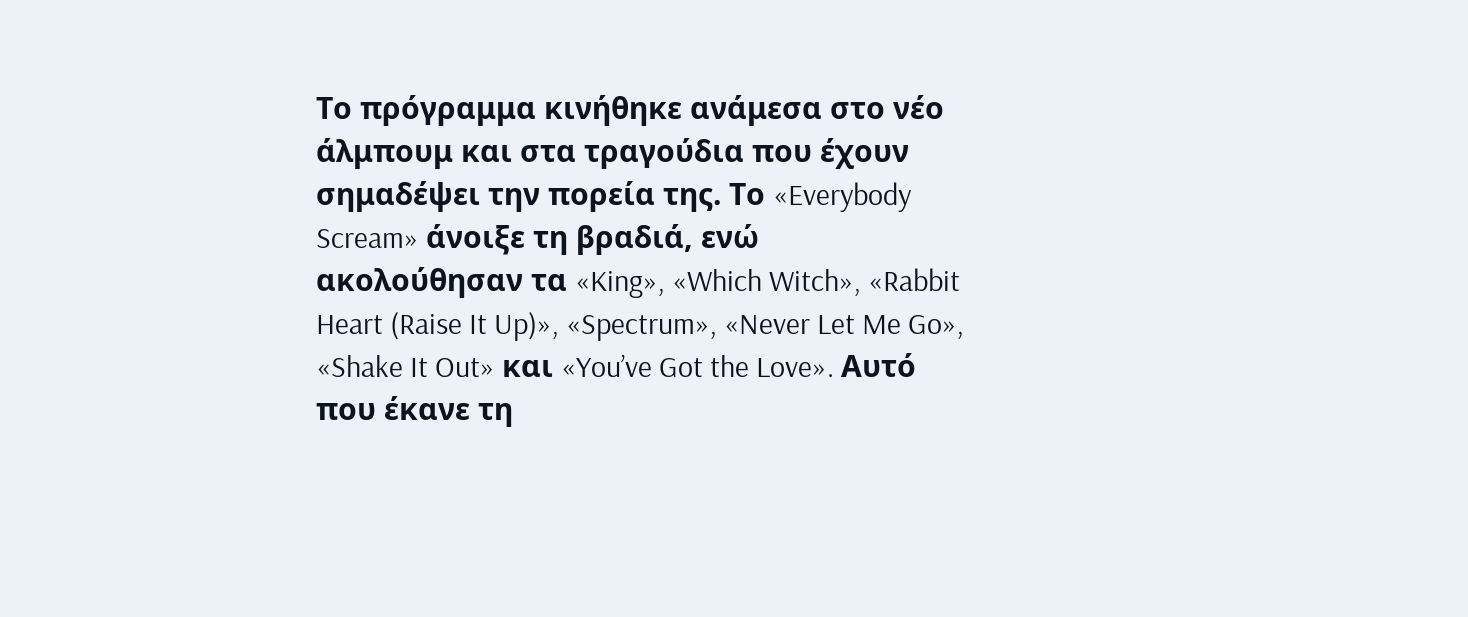Το πρόγραμμα κινήθηκε ανάμεσα στο νέο άλμπουμ και στα τραγούδια που έχουν σημαδέψει την πορεία της. Το «Everybody Scream» άνοιξε τη βραδιά, ενώ ακολούθησαν τα «King», «Which Witch», «Rabbit Heart (Raise It Up)», «Spectrum», «Never Let Me Go», «Shake It Out» και «You’ve Got the Love». Αυτό που έκανε τη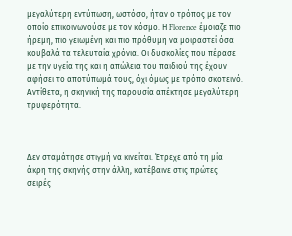μεγαλύτερη εντύπωση, ωστόσο, ήταν ο τρόπος με τον οποίο επικοινωνούσε με τον κόσμο. Η Florence έμοιαζε πιο ήρεμη, πιο γειωμένη και πιο πρόθυμη να μοιραστεί όσα κουβαλά τα τελευταία χρόνια. Οι δυσκολίες που πέρασε με την υγεία της και η απώλεια του παιδιού της έχουν αφήσει το αποτύπωμά τους, όχι όμως με τρόπο σκοτεινό. Αντίθετα, η σκηνική της παρουσία απέκτησε μεγαλύτερη τρυφερότητα.



Δεν σταμάτησε στιγμή να κινείται. Έτρεχε από τη μία άκρη της σκηνής στην άλλη, κατέβαινε στις πρώτες σειρές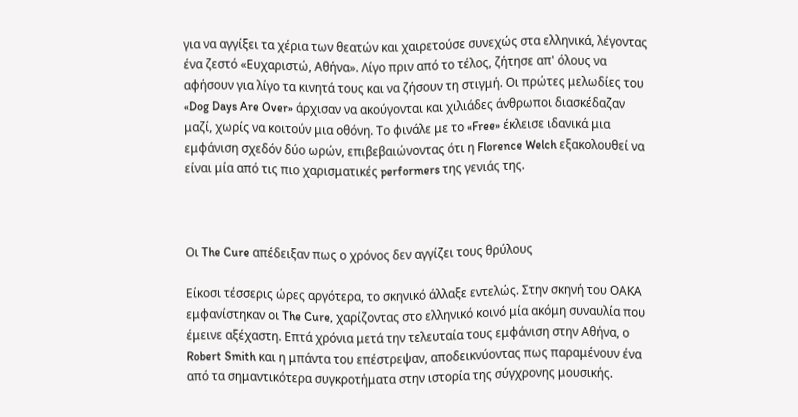για να αγγίξει τα χέρια των θεατών και χαιρετούσε συνεχώς στα ελληνικά, λέγοντας ένα ζεστό «Ευχαριστώ, Αθήνα». Λίγο πριν από το τέλος, ζήτησε απ' όλους να αφήσουν για λίγο τα κινητά τους και να ζήσουν τη στιγμή. Οι πρώτες μελωδίες του «Dog Days Are Over» άρχισαν να ακούγονται και χιλιάδες άνθρωποι διασκέδαζαν μαζί, χωρίς να κοιτούν μια οθόνη. Το φινάλε με το «Free» έκλεισε ιδανικά μια εμφάνιση σχεδόν δύο ωρών, επιβεβαιώνοντας ότι η Florence Welch εξακολουθεί να είναι μία από τις πιο χαρισματικές performers της γενιάς της.



Οι The Cure απέδειξαν πως ο χρόνος δεν αγγίζει τους θρύλους

Είκοσι τέσσερις ώρες αργότερα, το σκηνικό άλλαξε εντελώς. Στην σκηνή του ΟΑΚΑ εμφανίστηκαν οι The Cure, χαρίζοντας στο ελληνικό κοινό μία ακόμη συναυλία που έμεινε αξέχαστη. Επτά χρόνια μετά την τελευταία τους εμφάνιση στην Αθήνα, ο Robert Smith και η μπάντα του επέστρεψαν, αποδεικνύοντας πως παραμένουν ένα από τα σημαντικότερα συγκροτήματα στην ιστορία της σύγχρονης μουσικής.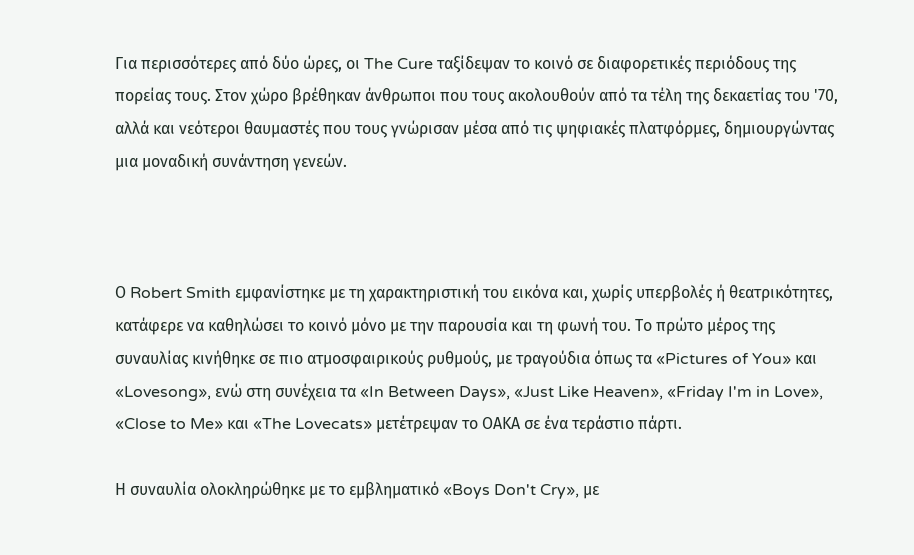Για περισσότερες από δύο ώρες, οι The Cure ταξίδεψαν το κοινό σε διαφορετικές περιόδους της πορείας τους. Στον χώρο βρέθηκαν άνθρωποι που τους ακολουθούν από τα τέλη της δεκαετίας του '70, αλλά και νεότεροι θαυμαστές που τους γνώρισαν μέσα από τις ψηφιακές πλατφόρμες, δημιουργώντας μια μοναδική συνάντηση γενεών.



Ο Robert Smith εμφανίστηκε με τη χαρακτηριστική του εικόνα και, χωρίς υπερβολές ή θεατρικότητες, κατάφερε να καθηλώσει το κοινό μόνο με την παρουσία και τη φωνή του. Το πρώτο μέρος της συναυλίας κινήθηκε σε πιο ατμοσφαιρικούς ρυθμούς, με τραγούδια όπως τα «Pictures of You» και «Lovesong», ενώ στη συνέχεια τα «In Between Days», «Just Like Heaven», «Friday I'm in Love», «Close to Me» και «The Lovecats» μετέτρεψαν το ΟΑΚΑ σε ένα τεράστιο πάρτι.

Η συναυλία ολοκληρώθηκε με το εμβληματικό «Boys Don't Cry», με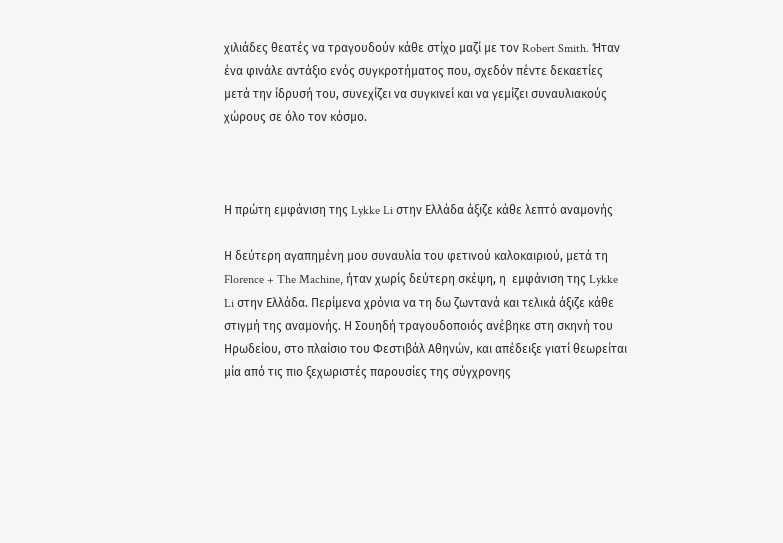χιλιάδες θεατές να τραγουδούν κάθε στίχο μαζί με τον Robert Smith. Ήταν ένα φινάλε αντάξιο ενός συγκροτήματος που, σχεδόν πέντε δεκαετίες μετά την ίδρυσή του, συνεχίζει να συγκινεί και να γεμίζει συναυλιακούς χώρους σε όλο τον κόσμο.



Η πρώτη εμφάνιση της Lykke Li στην Ελλάδα άξιζε κάθε λεπτό αναμονής

Η δεύτερη αγαπημένη μου συναυλία του φετινού καλοκαιριού, μετά τη Florence + The Machine, ήταν χωρίς δεύτερη σκέψη, η  εμφάνιση της Lykke Li στην Ελλάδα. Περίμενα χρόνια να τη δω ζωντανά και τελικά άξιζε κάθε στιγμή της αναμονής. Η Σουηδή τραγουδοποιός ανέβηκε στη σκηνή του Ηρωδείου, στο πλαίσιο του Φεστιβάλ Αθηνών, και απέδειξε γιατί θεωρείται μία από τις πιο ξεχωριστές παρουσίες της σύγχρονης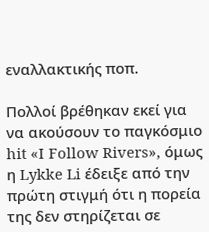εναλλακτικής ποπ.

Πολλοί βρέθηκαν εκεί για να ακούσουν το παγκόσμιο hit «I Follow Rivers», όμως η Lykke Li έδειξε από την πρώτη στιγμή ότι η πορεία της δεν στηρίζεται σε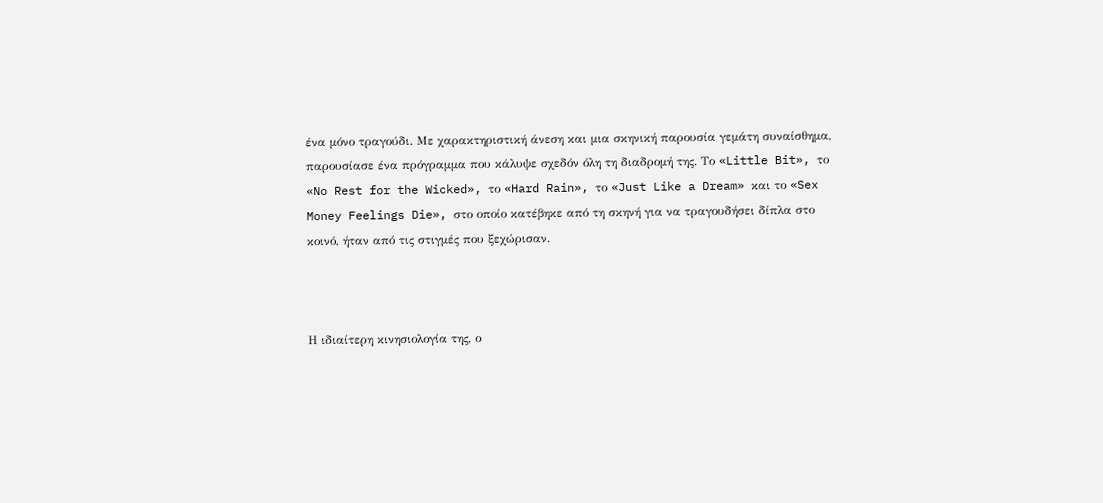ένα μόνο τραγούδι. Με χαρακτηριστική άνεση και μια σκηνική παρουσία γεμάτη συναίσθημα, παρουσίασε ένα πρόγραμμα που κάλυψε σχεδόν όλη τη διαδρομή της. Το «Little Bit», το «No Rest for the Wicked», το «Hard Rain», το «Just Like a Dream» και το «Sex Money Feelings Die», στο οποίο κατέβηκε από τη σκηνή για να τραγουδήσει δίπλα στο κοινό, ήταν από τις στιγμές που ξεχώρισαν.



Η ιδιαίτερη κινησιολογία της, ο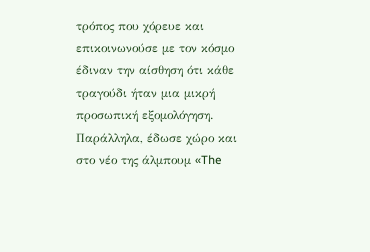τρόπος που χόρευε και επικοινωνούσε με τον κόσμο έδιναν την αίσθηση ότι κάθε τραγούδι ήταν μια μικρή προσωπική εξομολόγηση. Παράλληλα, έδωσε χώρο και στο νέο της άλμπουμ «The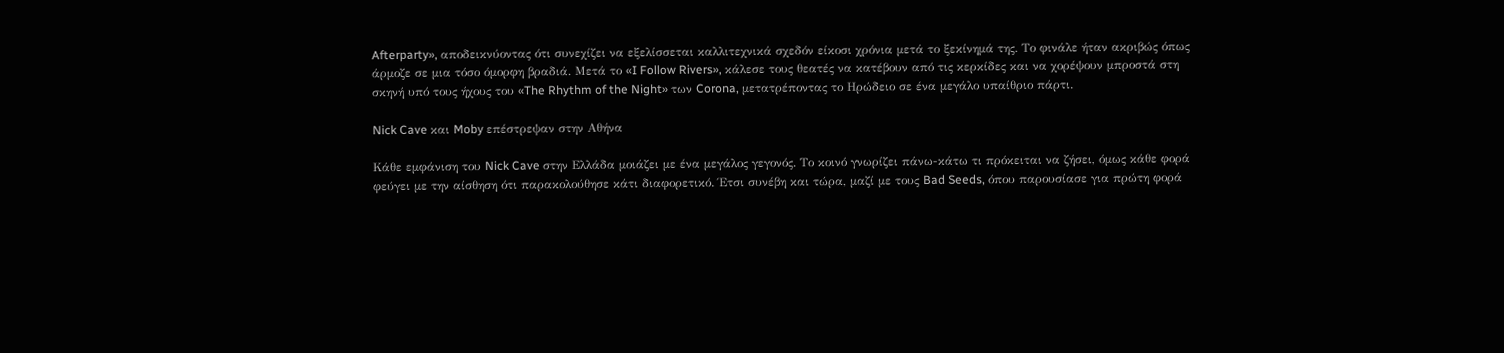Afterparty», αποδεικνύοντας ότι συνεχίζει να εξελίσσεται καλλιτεχνικά σχεδόν είκοσι χρόνια μετά το ξεκίνημά της. Το φινάλε ήταν ακριβώς όπως άρμοζε σε μια τόσο όμορφη βραδιά. Μετά το «I Follow Rivers», κάλεσε τους θεατές να κατέβουν από τις κερκίδες και να χορέψουν μπροστά στη σκηνή υπό τους ήχους του «The Rhythm of the Night» των Corona, μετατρέποντας το Ηρώδειο σε ένα μεγάλο υπαίθριο πάρτι.

Nick Cave και Moby επέστρεψαν στην Αθήνα

Κάθε εμφάνιση του Nick Cave στην Ελλάδα μοιάζει με ένα μεγάλος γεγονός. Το κοινό γνωρίζει πάνω-κάτω τι πρόκειται να ζήσει, όμως κάθε φορά φεύγει με την αίσθηση ότι παρακολούθησε κάτι διαφορετικό. Έτσι συνέβη και τώρα, μαζί με τους Bad Seeds, όπου παρουσίασε για πρώτη φορά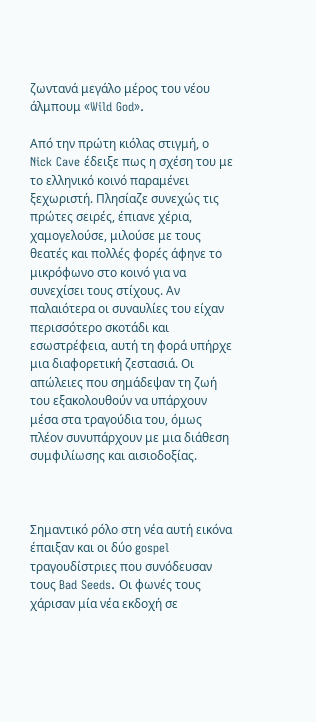ζωντανά μεγάλο μέρος του νέου άλμπουμ «Wild God».

Από την πρώτη κιόλας στιγμή, ο Nick Cave έδειξε πως η σχέση του με το ελληνικό κοινό παραμένει ξεχωριστή. Πλησίαζε συνεχώς τις πρώτες σειρές, έπιανε χέρια, χαμογελούσε, μιλούσε με τους θεατές και πολλές φορές άφηνε το μικρόφωνο στο κοινό για να συνεχίσει τους στίχους. Αν παλαιότερα οι συναυλίες του είχαν περισσότερο σκοτάδι και εσωστρέφεια, αυτή τη φορά υπήρχε μια διαφορετική ζεστασιά. Οι απώλειες που σημάδεψαν τη ζωή του εξακολουθούν να υπάρχουν μέσα στα τραγούδια του, όμως πλέον συνυπάρχουν με μια διάθεση συμφιλίωσης και αισιοδοξίας.



Σημαντικό ρόλο στη νέα αυτή εικόνα έπαιξαν και οι δύο gospel τραγουδίστριες που συνόδευσαν τους Bad Seeds. Οι φωνές τους χάρισαν μία νέα εκδοχή σε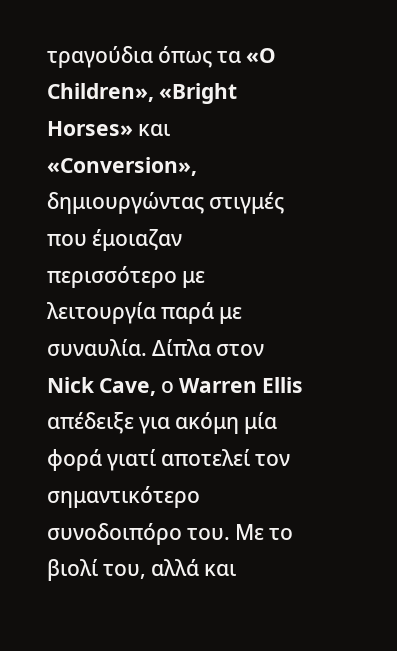τραγούδια όπως τα «O Children», «Bright Horses» και «Conversion», δημιουργώντας στιγμές που έμοιαζαν περισσότερο με λειτουργία παρά με συναυλία. Δίπλα στον Nick Cave, ο Warren Ellis απέδειξε για ακόμη μία φορά γιατί αποτελεί τον σημαντικότερο συνοδοιπόρο του. Με το βιολί του, αλλά και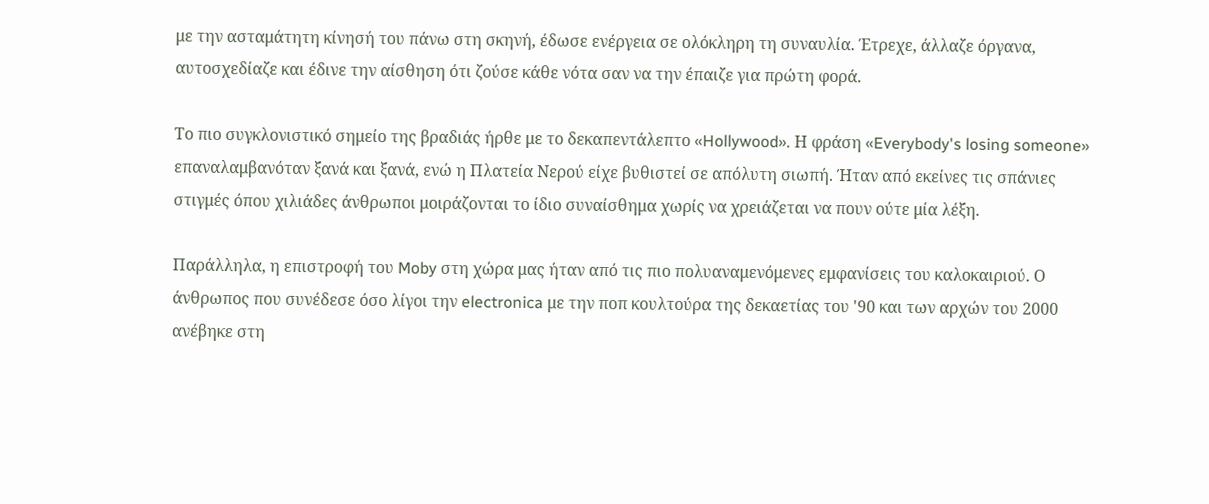με την ασταμάτητη κίνησή του πάνω στη σκηνή, έδωσε ενέργεια σε ολόκληρη τη συναυλία. Έτρεχε, άλλαζε όργανα, αυτοσχεδίαζε και έδινε την αίσθηση ότι ζούσε κάθε νότα σαν να την έπαιζε για πρώτη φορά.

Το πιο συγκλονιστικό σημείο της βραδιάς ήρθε με το δεκαπεντάλεπτο «Hollywood». Η φράση «Everybody's losing someone» επαναλαμβανόταν ξανά και ξανά, ενώ η Πλατεία Νερού είχε βυθιστεί σε απόλυτη σιωπή. Ήταν από εκείνες τις σπάνιες στιγμές όπου χιλιάδες άνθρωποι μοιράζονται το ίδιο συναίσθημα χωρίς να χρειάζεται να πουν ούτε μία λέξη.

Παράλληλα, η επιστροφή του Moby στη χώρα μας ήταν από τις πιο πολυαναμενόμενες εμφανίσεις του καλοκαιριού. Ο άνθρωπος που συνέδεσε όσο λίγοι την electronica με την ποπ κουλτούρα της δεκαετίας του '90 και των αρχών του 2000 ανέβηκε στη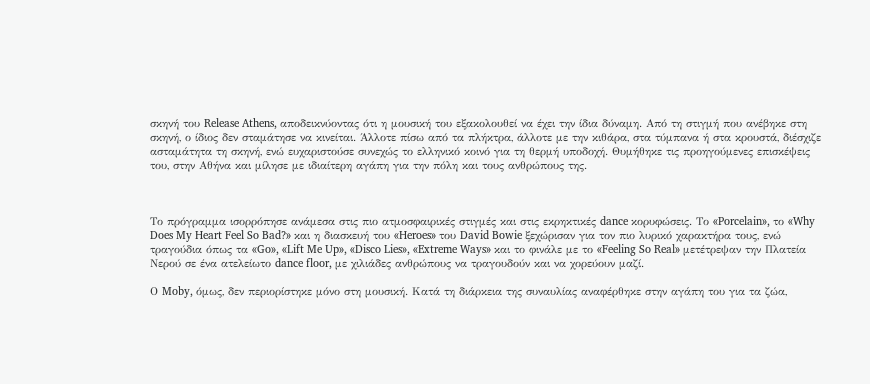σκηνή του Release Athens, αποδεικνύοντας ότι η μουσική του εξακολουθεί να έχει την ίδια δύναμη. Από τη στιγμή που ανέβηκε στη σκηνή, ο ίδιος δεν σταμάτησε να κινείται. Άλλοτε πίσω από τα πλήκτρα, άλλοτε με την κιθάρα, στα τύμπανα ή στα κρουστά, διέσχιζε ασταμάτητα τη σκηνή, ενώ ευχαριστούσε συνεχώς το ελληνικό κοινό για τη θερμή υποδοχή. Θυμήθηκε τις προηγούμενες επισκέψεις του, στην Αθήνα και μίλησε με ιδιαίτερη αγάπη για την πόλη και τους ανθρώπους της.



Το πρόγραμμα ισορρόπησε ανάμεσα στις πιο ατμοσφαιρικές στιγμές και στις εκρηκτικές dance κορυφώσεις. Το «Porcelain», το «Why Does My Heart Feel So Bad?» και η διασκευή του «Heroes» του David Bowie ξεχώρισαν για τον πιο λυρικό χαρακτήρα τους, ενώ τραγούδια όπως τα «Go», «Lift Me Up», «Disco Lies», «Extreme Ways» και το φινάλε με το «Feeling So Real» μετέτρεψαν την Πλατεία Νερού σε ένα ατελείωτο dance floor, με χιλιάδες ανθρώπους να τραγουδούν και να χορεύουν μαζί.

Ο Moby, όμως, δεν περιορίστηκε μόνο στη μουσική. Κατά τη διάρκεια της συναυλίας αναφέρθηκε στην αγάπη του για τα ζώα,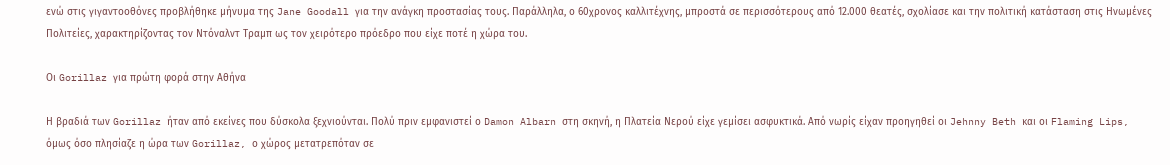ενώ στις γιγαντοοθόνες προβλήθηκε μήνυμα της Jane Goodall για την ανάγκη προστασίας τους. Παράλληλα, ο 60χρονος καλλιτέχνης, μπροστά σε περισσότερους από 12.000 θεατές, σχολίασε και την πολιτική κατάσταση στις Ηνωμένες Πολιτείες, χαρακτηρίζοντας τον Ντόναλντ Τραμπ ως τον χειρότερο πρόεδρο που είχε ποτέ η χώρα του.

Οι Gorillaz για πρώτη φορά στην Αθήνα

Η βραδιά των Gorillaz ήταν από εκείνες που δύσκολα ξεχνιούνται. Πολύ πριν εμφανιστεί ο Damon Albarn στη σκηνή, η Πλατεία Νερού είχε γεμίσει ασφυκτικά. Από νωρίς είχαν προηγηθεί οι Jehnny Beth και οι Flaming Lips, όμως όσο πλησίαζε η ώρα των Gorillaz, ο χώρος μετατρεπόταν σε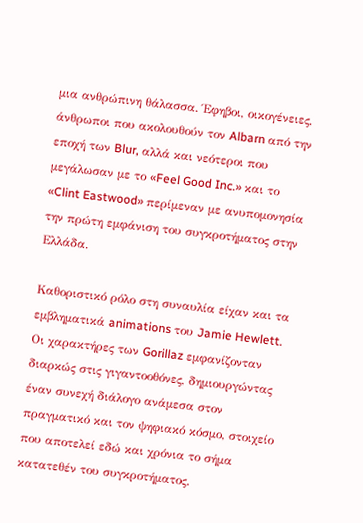μια ανθρώπινη θάλασσα. Έφηβοι, οικογένειες, άνθρωποι που ακολουθούν τον Albarn από την εποχή των Blur, αλλά και νεότεροι που μεγάλωσαν με το «Feel Good Inc.» και το «Clint Eastwood» περίμεναν με ανυπομονησία την πρώτη εμφάνιση του συγκροτήματος στην Ελλάδα.

Καθοριστικό ρόλο στη συναυλία είχαν και τα εμβληματικά animations του Jamie Hewlett. Οι χαρακτήρες των Gorillaz εμφανίζονταν διαρκώς στις γιγαντοοθόνες, δημιουργώντας έναν συνεχή διάλογο ανάμεσα στον πραγματικό και τον ψηφιακό κόσμο, στοιχείο που αποτελεί εδώ και χρόνια το σήμα κατατεθέν του συγκροτήματος.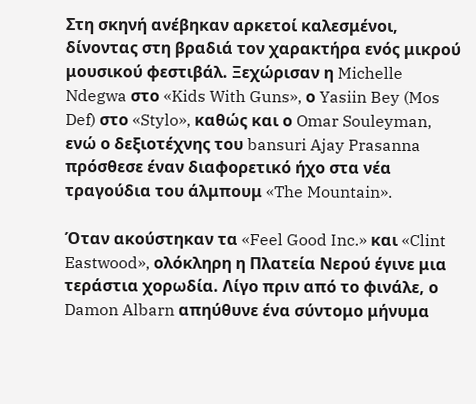Στη σκηνή ανέβηκαν αρκετοί καλεσμένοι, δίνοντας στη βραδιά τον χαρακτήρα ενός μικρού μουσικού φεστιβάλ. Ξεχώρισαν η Michelle Ndegwa στο «Kids With Guns», ο Yasiin Bey (Mos Def) στο «Stylo», καθώς και ο Omar Souleyman, ενώ ο δεξιοτέχνης του bansuri Ajay Prasanna πρόσθεσε έναν διαφορετικό ήχο στα νέα τραγούδια του άλμπουμ «The Mountain».

Όταν ακούστηκαν τα «Feel Good Inc.» και «Clint Eastwood», ολόκληρη η Πλατεία Νερού έγινε μια τεράστια χορωδία. Λίγο πριν από το φινάλε, ο Damon Albarn απηύθυνε ένα σύντομο μήνυμα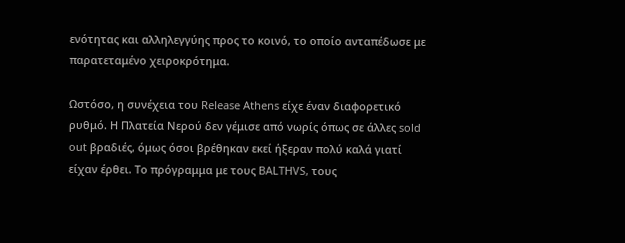ενότητας και αλληλεγγύης προς το κοινό, το οποίο ανταπέδωσε με παρατεταμένο χειροκρότημα.

Ωστόσο, η συνέχεια του Release Athens είχε έναν διαφορετικό ρυθμό. Η Πλατεία Νερού δεν γέμισε από νωρίς όπως σε άλλες sold out βραδιές, όμως όσοι βρέθηκαν εκεί ήξεραν πολύ καλά γιατί είχαν έρθει. Το πρόγραμμα με τους BALTHVS, τους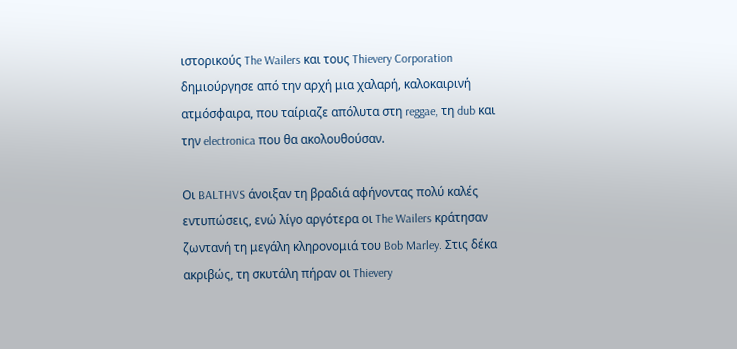ιστορικούς The Wailers και τους Thievery Corporation δημιούργησε από την αρχή μια χαλαρή, καλοκαιρινή ατμόσφαιρα, που ταίριαζε απόλυτα στη reggae, τη dub και την electronica που θα ακολουθούσαν.

Οι BALTHVS άνοιξαν τη βραδιά αφήνοντας πολύ καλές εντυπώσεις, ενώ λίγο αργότερα οι The Wailers κράτησαν ζωντανή τη μεγάλη κληρονομιά του Bob Marley. Στις δέκα ακριβώς, τη σκυτάλη πήραν οι Thievery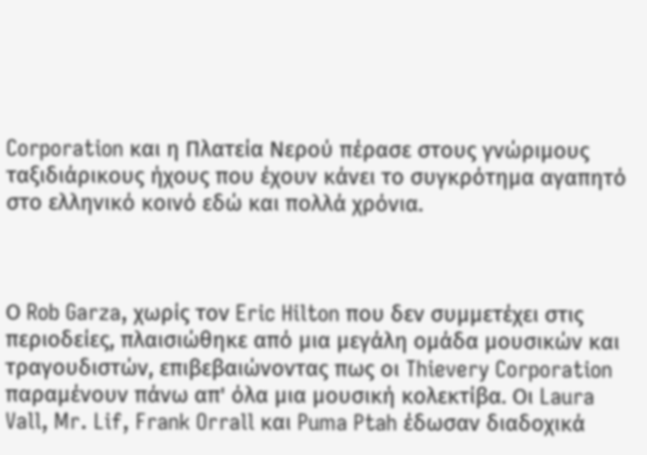Corporation και η Πλατεία Νερού πέρασε στους γνώριμους ταξιδιάρικους ήχους που έχουν κάνει το συγκρότημα αγαπητό στο ελληνικό κοινό εδώ και πολλά χρόνια.



Ο Rob Garza, χωρίς τον Eric Hilton που δεν συμμετέχει στις περιοδείες, πλαισιώθηκε από μια μεγάλη ομάδα μουσικών και τραγουδιστών, επιβεβαιώνοντας πως οι Thievery Corporation παραμένουν πάνω απ' όλα μια μουσική κολεκτίβα. Οι Laura Vall, Mr. Lif, Frank Orrall και Puma Ptah έδωσαν διαδοχικά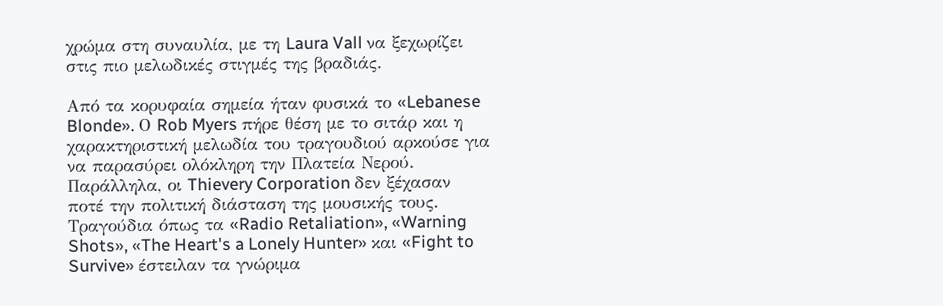χρώμα στη συναυλία, με τη Laura Vall να ξεχωρίζει στις πιο μελωδικές στιγμές της βραδιάς.

Από τα κορυφαία σημεία ήταν φυσικά το «Lebanese Blonde». Ο Rob Myers πήρε θέση με το σιτάρ και η χαρακτηριστική μελωδία του τραγουδιού αρκούσε για να παρασύρει ολόκληρη την Πλατεία Νερού. Παράλληλα, οι Thievery Corporation δεν ξέχασαν ποτέ την πολιτική διάσταση της μουσικής τους. Τραγούδια όπως τα «Radio Retaliation», «Warning Shots», «The Heart's a Lonely Hunter» και «Fight to Survive» έστειλαν τα γνώριμα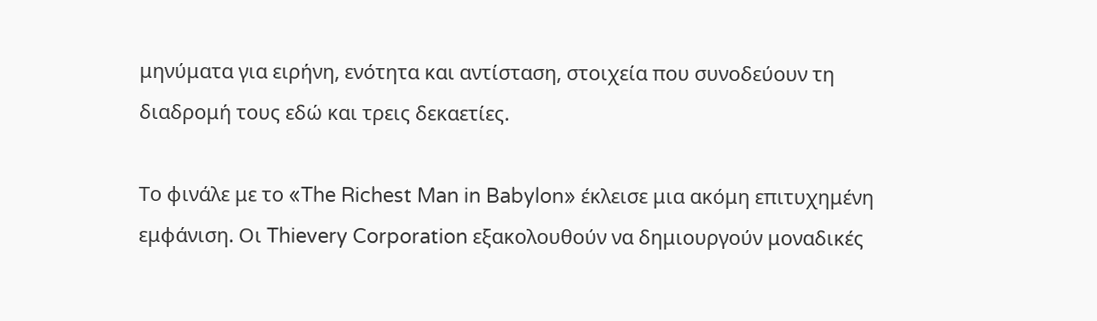μηνύματα για ειρήνη, ενότητα και αντίσταση, στοιχεία που συνοδεύουν τη διαδρομή τους εδώ και τρεις δεκαετίες.

Το φινάλε με το «The Richest Man in Babylon» έκλεισε μια ακόμη επιτυχημένη εμφάνιση. Οι Thievery Corporation εξακολουθούν να δημιουργούν μοναδικές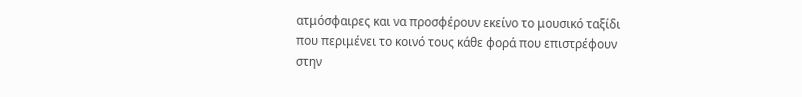ατμόσφαιρες και να προσφέρουν εκείνο το μουσικό ταξίδι που περιμένει το κοινό τους κάθε φορά που επιστρέφουν στην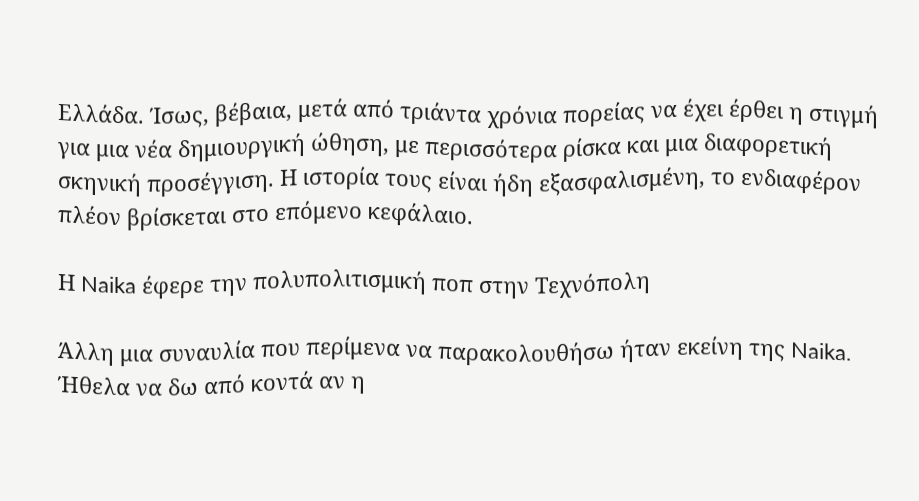Ελλάδα. Ίσως, βέβαια, μετά από τριάντα χρόνια πορείας να έχει έρθει η στιγμή για μια νέα δημιουργική ώθηση, με περισσότερα ρίσκα και μια διαφορετική σκηνική προσέγγιση. Η ιστορία τους είναι ήδη εξασφαλισμένη, το ενδιαφέρον πλέον βρίσκεται στο επόμενο κεφάλαιο.

Η Naika έφερε την πολυπολιτισμική ποπ στην Τεχνόπολη

Άλλη μια συναυλία που περίμενα να παρακολουθήσω ήταν εκείνη της Naika. Ήθελα να δω από κοντά αν η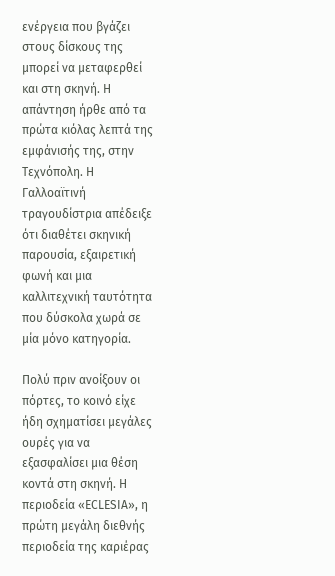ενέργεια που βγάζει στους δίσκους της μπορεί να μεταφερθεί και στη σκηνή. Η απάντηση ήρθε από τα πρώτα κιόλας λεπτά της εμφάνισής της, στην Τεχνόπολη. Η Γαλλοαϊτινή τραγουδίστρια απέδειξε ότι διαθέτει σκηνική παρουσία, εξαιρετική φωνή και μια καλλιτεχνική ταυτότητα που δύσκολα χωρά σε μία μόνο κατηγορία.

Πολύ πριν ανοίξουν οι πόρτες, το κοινό είχε ήδη σχηματίσει μεγάλες ουρές για να εξασφαλίσει μια θέση κοντά στη σκηνή. Η περιοδεία «ECLESIA», η πρώτη μεγάλη διεθνής περιοδεία της καριέρας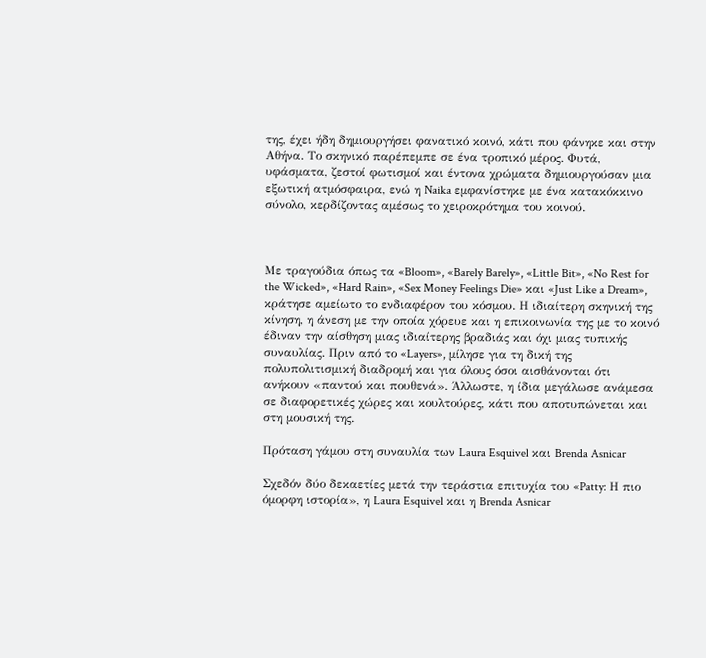της, έχει ήδη δημιουργήσει φανατικό κοινό, κάτι που φάνηκε και στην Αθήνα. Το σκηνικό παρέπεμπε σε ένα τροπικό μέρος. Φυτά, υφάσματα, ζεστοί φωτισμοί και έντονα χρώματα δημιουργούσαν μια εξωτική ατμόσφαιρα, ενώ η Naika εμφανίστηκε με ένα κατακόκκινο σύνολο, κερδίζοντας αμέσως το χειροκρότημα του κοινού.



Με τραγούδια όπως τα «Bloom», «Barely Barely», «Little Bit», «No Rest for the Wicked», «Hard Rain», «Sex Money Feelings Die» και «Just Like a Dream», κράτησε αμείωτο το ενδιαφέρον του κόσμου. Η ιδιαίτερη σκηνική της κίνηση, η άνεση με την οποία χόρευε και η επικοινωνία της με το κοινό έδιναν την αίσθηση μιας ιδιαίτερης βραδιάς και όχι μιας τυπικής συναυλίας. Πριν από το «Layers», μίλησε για τη δική της πολυπολιτισμική διαδρομή και για όλους όσοι αισθάνονται ότι ανήκουν «παντού και πουθενά». Άλλωστε, η ίδια μεγάλωσε ανάμεσα σε διαφορετικές χώρες και κουλτούρες, κάτι που αποτυπώνεται και στη μουσική της.

Πρόταση γάμου στη συναυλία των Laura Esquivel και Brenda Asnicar

Σχεδόν δύο δεκαετίες μετά την τεράστια επιτυχία του «Patty: Η πιο όμορφη ιστορία», η Laura Esquivel και η Brenda Asnicar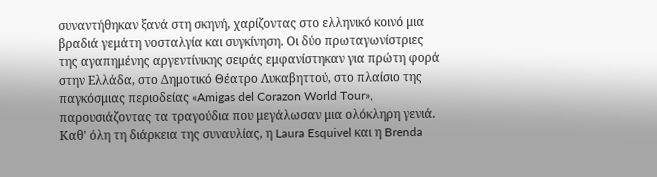συναντήθηκαν ξανά στη σκηνή, χαρίζοντας στο ελληνικό κοινό μια βραδιά γεμάτη νοσταλγία και συγκίνηση. Οι δύο πρωταγωνίστριες της αγαπημένης αργεντίνικης σειράς εμφανίστηκαν για πρώτη φορά στην Ελλάδα, στο Δημοτικό Θέατρο Λυκαβηττού, στο πλαίσιο της παγκόσμιας περιοδείας «Amigas del Corazon World Tour», παρουσιάζοντας τα τραγούδια που μεγάλωσαν μια ολόκληρη γενιά. Καθ' όλη τη διάρκεια της συναυλίας, η Laura Esquivel και η Brenda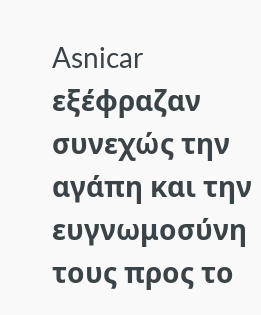Asnicar εξέφραζαν συνεχώς την αγάπη και την ευγνωμοσύνη τους προς το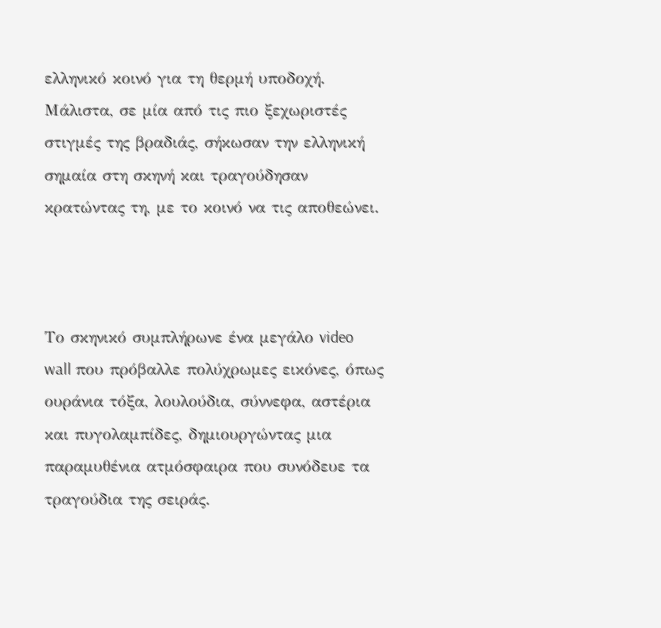ελληνικό κοινό για τη θερμή υποδοχή. Μάλιστα, σε μία από τις πιο ξεχωριστές στιγμές της βραδιάς, σήκωσαν την ελληνική σημαία στη σκηνή και τραγούδησαν κρατώντας τη, με το κοινό να τις αποθεώνει.



Το σκηνικό συμπλήρωνε ένα μεγάλο video wall που πρόβαλλε πολύχρωμες εικόνες, όπως ουράνια τόξα, λουλούδια, σύννεφα, αστέρια και πυγολαμπίδες, δημιουργώντας μια παραμυθένια ατμόσφαιρα που συνόδευε τα τραγούδια της σειράς.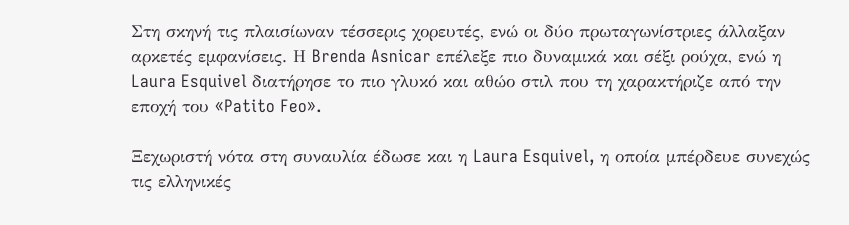Στη σκηνή τις πλαισίωναν τέσσερις χορευτές, ενώ οι δύο πρωταγωνίστριες άλλαξαν αρκετές εμφανίσεις. Η Brenda Asnicar επέλεξε πιο δυναμικά και σέξι ρούχα, ενώ η Laura Esquivel διατήρησε το πιο γλυκό και αθώο στιλ που τη χαρακτήριζε από την εποχή του «Patito Feo».

Ξεχωριστή νότα στη συναυλία έδωσε και η Laura Esquivel, η οποία μπέρδευε συνεχώς τις ελληνικές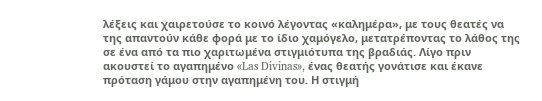λέξεις και χαιρετούσε το κοινό λέγοντας «καλημέρα», με τους θεατές να της απαντούν κάθε φορά με το ίδιο χαμόγελο, μετατρέποντας το λάθος της σε ένα από τα πιο χαριτωμένα στιγμιότυπα της βραδιάς. Λίγο πριν ακουστεί το αγαπημένο «Las Divinas», ένας θεατής γονάτισε και έκανε πρόταση γάμου στην αγαπημένη του. Η στιγμή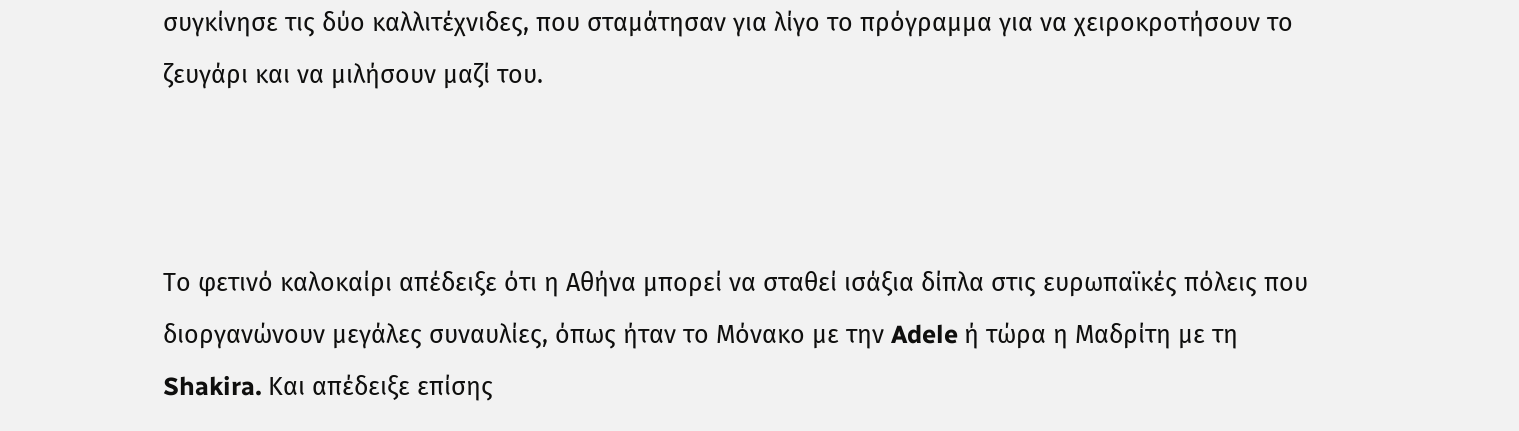συγκίνησε τις δύο καλλιτέχνιδες, που σταμάτησαν για λίγο το πρόγραμμα για να χειροκροτήσουν το ζευγάρι και να μιλήσουν μαζί του.



Το φετινό καλοκαίρι απέδειξε ότι η Αθήνα μπορεί να σταθεί ισάξια δίπλα στις ευρωπαϊκές πόλεις που διοργανώνουν μεγάλες συναυλίες, όπως ήταν το Μόνακο με την Adele ή τώρα η Μαδρίτη με τη Shakira. Και απέδειξε επίσης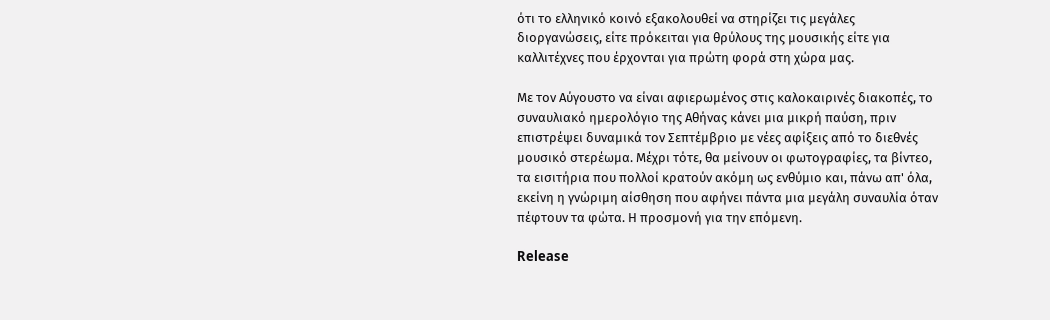ότι το ελληνικό κοινό εξακολουθεί να στηρίζει τις μεγάλες διοργανώσεις, είτε πρόκειται για θρύλους της μουσικής είτε για καλλιτέχνες που έρχονται για πρώτη φορά στη χώρα μας.

Με τον Αύγουστο να είναι αφιερωμένος στις καλοκαιρινές διακοπές, το συναυλιακό ημερολόγιο της Αθήνας κάνει μια μικρή παύση, πριν επιστρέψει δυναμικά τον Σεπτέμβριο με νέες αφίξεις από το διεθνές μουσικό στερέωμα. Μέχρι τότε, θα μείνουν οι φωτογραφίες, τα βίντεο, τα εισιτήρια που πολλοί κρατούν ακόμη ως ενθύμιο και, πάνω απ' όλα, εκείνη η γνώριμη αίσθηση που αφήνει πάντα μια μεγάλη συναυλία όταν πέφτουν τα φώτα. Η προσμονή για την επόμενη.

Release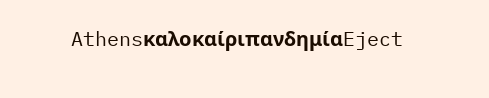AthensκαλοκαίριπανδημίαEject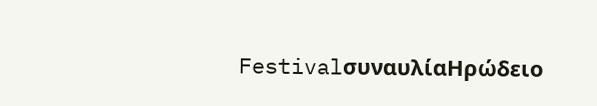FestivalσυναυλίαΗρώδειο